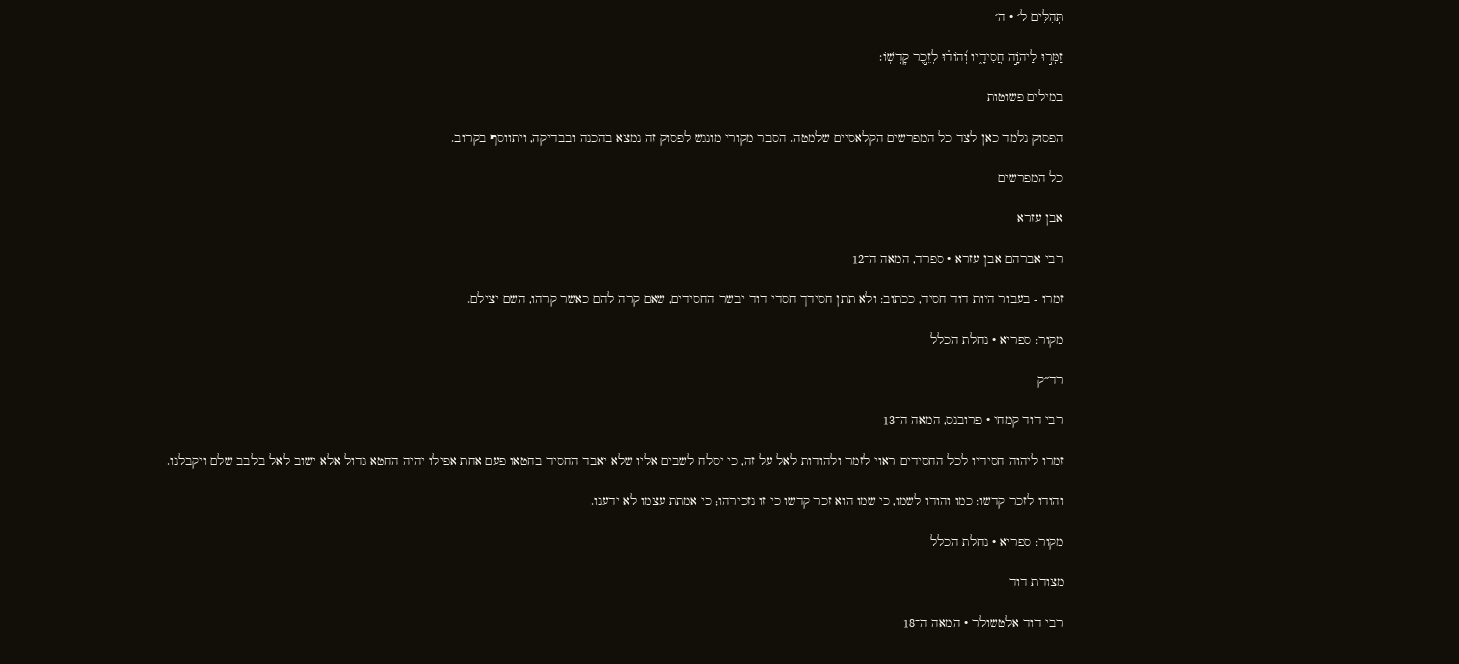תְּהִלִּים ל׳ · ה׳

זַמְּר֣וּ לַיהֹוָ֣ה חֲסִידָ֑יו וְ֝הוֹד֗וּ לְזֵ֣כֶר קׇדְשֽׁוֹ׃

במילים פשוטות

הפסוק נלמד כאן לצד כל המפרשים הקלאסיים שלמטה. הסבר מקורי מונגש לפסוק זה נמצא בהכנה ובבדיקה, ויתווסף בקרוב.

כל המפרשים

אבן עזרא

רבי אברהם אבן עזרא · ספרד, המאה ה־12

זמרו - בעבור היות דוד חסיד, ככתוב: ולא תתן חסידך חסדי דוד יבשר החסידים, שאם קרה להם כאשר קרהו, השם יצילם.

מקור: ספריא · נחלת הכלל

רד״ק

רבי דוד קמחי · פרובנס, המאה ה־13

זמרו ליהוה חסידיו לכל החסידים ראוי לזמר ולהודות לאל על זה, כי יסלח לשבים אליו שלא יאבד החסיד בחטאו פעם אחת אפילו יהיה החטא גדול אלא ישוב לאל בלבב שלם ויקבלנו.

והודו לזכר קדשו: כמו והודו לשמו, כי שמו הוא זכר קדשו כי זו נזכירהו; כי אמתת עצמו לא ידענו.

מקור: ספריא · נחלת הכלל

מצודת דוד

רבי דוד אלטשולר · המאה ה־18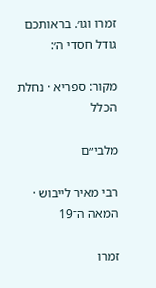זמרו וגו׳. בראותכם גודל חסדי ה׳:

מקור: ספריא · נחלת הכלל

מלבי״ם

רבי מאיר לייבוש · המאה ה־19

זמרו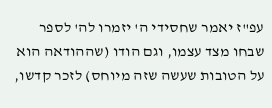עפ"ז יאמר שחסידי ה' יזמרו לה' לספר שבחו מצד עצמו, וגם הודו (שההודאה הוא על הטובות שעשה שזה מיוחס) לזכר קדשו,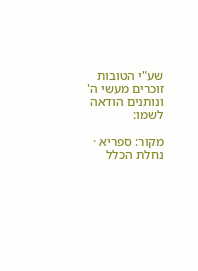שע"י הטובות זוכרים מעשי ה' ונותנים הודאה לשמו:

מקור: ספריא · נחלת הכלל